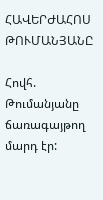ՀԱՎԵՐԺԱՀՈՍ ԹՈՒՄԱՆՅԱՆԸ

Հովհ. Թումանյանը ճառագայթող մարդ էր: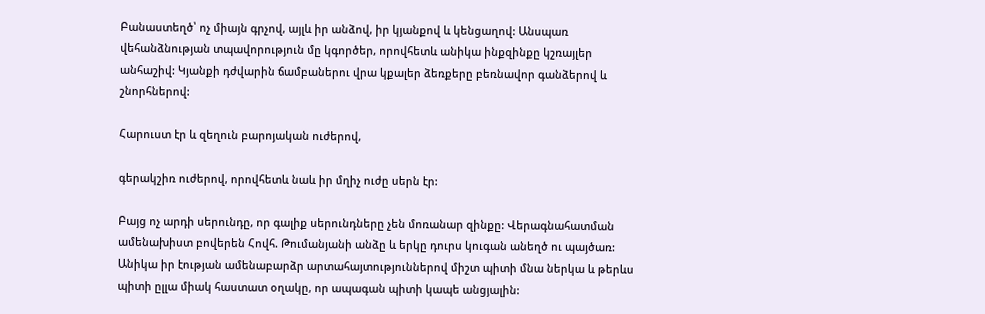Բանաստեղծ՝ ոչ միայն գրչով, այլև իր անձով, իր կյանքով և կենցաղով: Անսպառ վեհանձնության տպավորություն մը կգործեր, որովհետև անիկա ինքզինքը կշռայլեր անհաշիվ: Կյանքի դժվարին ճամբաներու վրա կքալեր ձեռքերը բեռնավոր գանձերով և շնորհներով:

Հարուստ էր և զեղուն բարոյական ուժերով,

գերակշիռ ուժերով, որովհետև նաև իր մղիչ ուժը սերն էր:

Բայց ոչ արդի սերունդը, որ գալիք սերունդները չեն մոռանար զինքը: Վերագնահատման ամենախիստ բովերեն Հովհ. Թումանյանի անձը և երկը դուրս կուգան անեղծ ու պայծառ: Անիկա իր էության ամենաբարձր արտահայտություններով միշտ պիտի մնա ներկա և թերևս պիտի ըլլա միակ հաստատ օղակը, որ ապագան պիտի կապե անցյալին: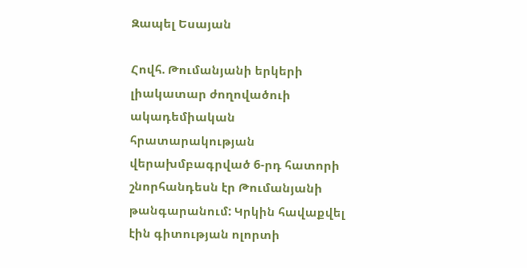Զապել Եսայան

Հովհ. Թումանյանի երկերի լիակատար ժողովածուի ակադեմիական հրատարակության վերախմբագրված 6-րդ հատորի շնորհանդեսն էր Թումանյանի թանգարանում: Կրկին հավաքվել էին գիտության ոլորտի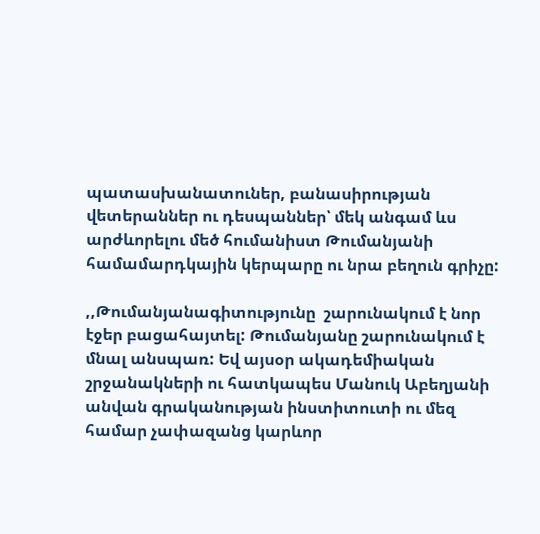պատասխանատուներ, բանասիրության վետերաններ ու դեսպաններ՝ մեկ անգամ ևս արժևորելու մեծ հումանիստ Թումանյանի համամարդկային կերպարը ու նրա բեղուն գրիչը:

,,Թումանյանագիտությունը  շարունակում է նոր էջեր բացահայտել: Թումանյանը շարունակում է մնալ անսպառ: Եվ այսօր ակադեմիական շրջանակների ու հատկապես Մանուկ Աբեղյանի անվան գրականության ինստիտուտի ու մեզ համար չափազանց կարևոր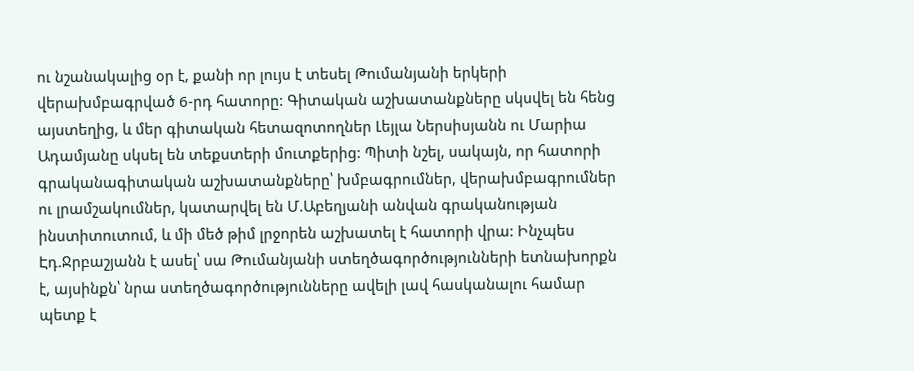ու նշանակալից օր է, քանի որ լույս է տեսել Թումանյանի երկերի վերախմբագրված 6-րդ հատորը: Գիտական աշխատանքները սկսվել են հենց այստեղից, և մեր գիտական հետազոտողներ Լեյլա Ներսիսյանն ու Մարիա Ադամյանը սկսել են տեքստերի մուտքերից: Պիտի նշել, սակայն, որ հատորի գրականագիտական աշխատանքները՝ խմբագրումներ, վերախմբագրումներ ու լրամշակումներ, կատարվել են Մ.Աբեղյանի անվան գրականության ինստիտուտում, և մի մեծ թիմ լրջորեն աշխատել է հատորի վրա: Ինչպես Էդ.Ջրբաշյանն է ասել՝ սա Թումանյանի ստեղծագործությունների ետնախորքն է, այսինքն՝ նրա ստեղծագործությունները ավելի լավ հասկանալու համար պետք է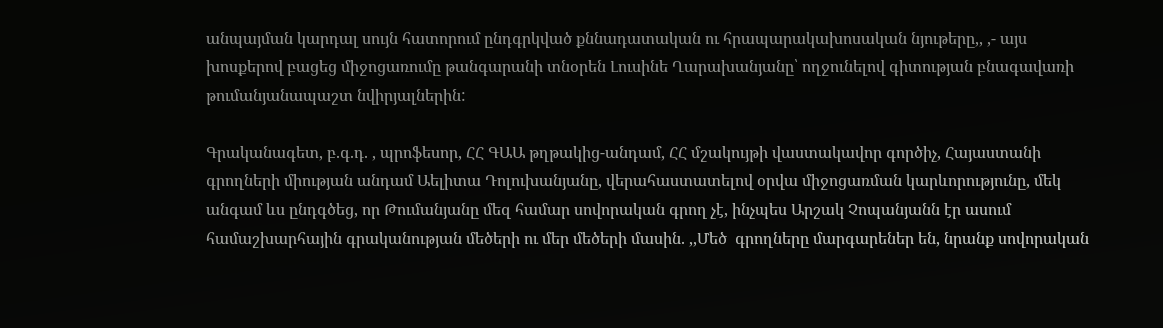անպայման կարդալ սույն հատորում ընդգրկված քննադատական ու հրապարակախոսական նյութերը,, ,- այս խոսքերով բացեց միջոցառումը թանգարանի տնօրեն Լուսինե Ղարախանյանը՝ ողջունելով գիտության բնագավառի թումանյանապաշտ նվիրյալներին:

Գրականագետ, բ.գ.դ. , պրոֆեսոր, ՀՀ ԳԱԱ թղթակից-անդամ, ՀՀ մշակույթի վաստակավոր գործիչ, Հայաստանի գրողների միության անդամ Աելիտա Դոլուխանյանը, վերահաստատելով օրվա միջոցառման կարևորությունը, մեկ անգամ ևս ընդգծեց, որ Թումանյանը մեզ համար սովորական գրող չէ, ինչպես Արշակ Չոպանյանն էր ասում համաշխարհային գրականության մեծերի ու մեր մեծերի մասին. ,,Մեծ  գրողները մարգարեներ են, նրանք սովորական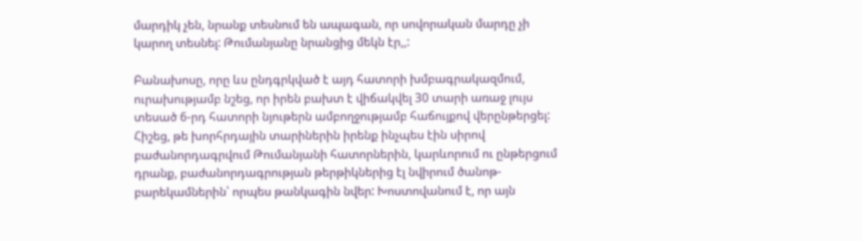մարդիկ չեն, նրանք տեսնում են ապագան, որ սովորական մարդը չի կարող տեսնել: Թումանյանը նրանցից մեկն էր,,:

Բանախոսը, որը ևս ընդգրկված է այդ հատորի խմբագրակազմում, ուրախությամբ նշեց, որ իրեն բախտ է վիճակվել 30 տարի առաջ լույս տեսած 6-րդ հատորի նյութերն ամբողջությամբ հաճույքով վերընթերցել: Հիշեց, թե խորհրդային տարիներին իրենք ինչպես էին սիրով բաժանորդագրվում Թումանյանի հատորներին, կարևորում ու ընթերցում դրանք, բաժանորդագրության թերթիկներից էլ նվիրում ծանոթ-բարեկամներին՝ որպես թանկագին նվեր: Խոստովանում է, որ այն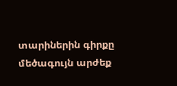տարիներին գիրքը մեծագույն արժեք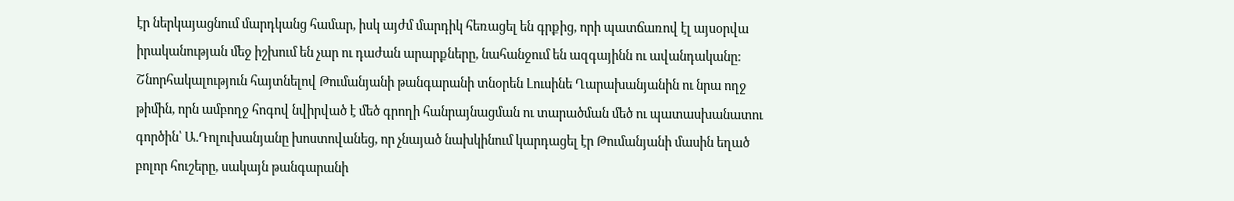էր ներկայացնում մարդկանց համար, իսկ այժմ մարդիկ հեռացել են գրքից, որի պատճառով էլ այսօրվա իրականության մեջ իշխում են չար ու դաժան արարքները, նահանջում են ազգայինն ու ավանդականը: Շնորհակալություն հայտնելով Թումանյանի թանգարանի տնօրեն Լուսինե Ղարախանյանին ու նրա ողջ թիմին, որն ամբողջ հոգով նվիրված է մեծ գրողի հանրայնացման ու տարածման մեծ ու պատասխանատու գործին՝ Ա.Դոլուխանյանը խոստովանեց, որ չնայած նախկինում կարդացել էր Թումանյանի մասին եղած բոլոր հուշերը, սակայն թանգարանի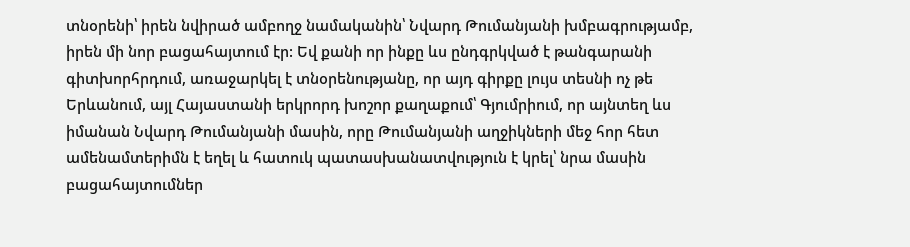տնօրենի՝ իրեն նվիրած ամբողջ նամականին՝ Նվարդ Թումանյանի խմբագրությամբ, իրեն մի նոր բացահայտում էր: Եվ քանի որ ինքը ևս ընդգրկված է թանգարանի գիտխորհրդում, առաջարկել է տնօրենությանը, որ այդ գիրքը լույս տեսնի ոչ թե Երևանում, այլ Հայաստանի երկրորդ խոշոր քաղաքում՝ Գյումրիում, որ այնտեղ ևս իմանան Նվարդ Թումանյանի մասին, որը Թումանյանի աղջիկների մեջ հոր հետ ամենամտերիմն է եղել և հատուկ պատասխանատվություն է կրել՝ նրա մասին բացահայտումներ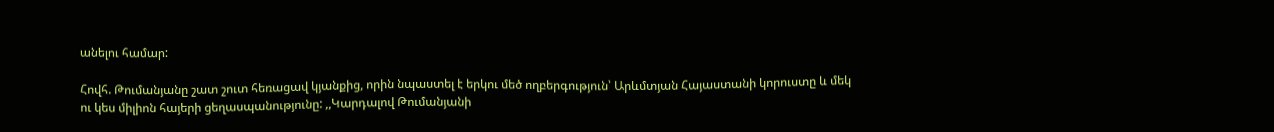անելու համար:

Հովհ. Թումանյանը շատ շուտ հեռացավ կյանքից, որին նպաստել է երկու մեծ ողբերգություն՝ Արևմտյան Հայաստանի կորուստը և մեկ ու կես միլիոն հայերի ցեղասպանությունը: ,,Կարդալով Թումանյանի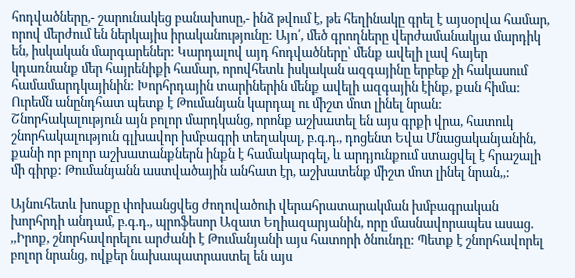հոդվածները,- շարունակեց բանախոսը,- ինձ թվում է, թե հեղինակը գրել է այսօրվա համար, որով մերժում են ներկայիս իրականությունը: Այո՛, մեծ գրողները վերժամանակյա մարդիկ են, իսկական մարգարեներ: Կարդալով այդ հոդվածները՝ մենք ավելի լավ հայեր կդառնանք մեր հայրենիքի համար, որովհետև իսկական ազգայինը երբեք չի հակասում համամարդկայինին: Խորհրդային տարիներին մենք ավելի ազգային էինք, քան հիմա: Ուրեմն անընդհատ պետք է Թումանյան կարդալ ու միշտ մոտ լինել նրան: Շնորհակալություն այն բոլոր մարդկանց, որոնք աշխատել են այս գրքի վրա, հատուկ շնորհակալություն գլխավոր խմբագրի տեղակալ, բ.գ.դ., դոցենտ Եվա Մնացականյանին, քանի որ բոլոր աշխատանքներն ինքն է համակարգել, և արդյունքում ստացվել է հրաշալի մի գիրք: Թումանյանն աստվածային անհատ էր, աշխատենք միշտ մոտ լինել նրան,,:

Այնուհետև խոսքը փոխանցվեց ժողովածուի վերահրատարակման խմբագրական խորհրդի անդամ, բ.գ.դ., պրոֆեսոր Ազատ Եղիազարյանին, որը մասնավորապես ասաց. ,,Իրոք, շնորհավորելու արժանի է Թումանյանի այս հատորի ծնունդը: Պետք է շնորհավորել բոլոր նրանց, ովքեր նախապատրաստել են այս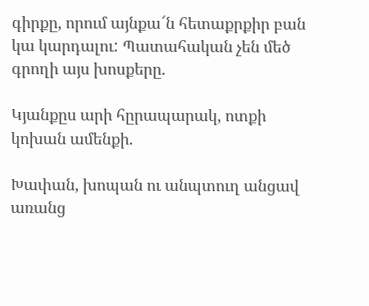գիրքը, որում այնքա՜ն հետաքրքիր բան կա կարդալու: Պատահական չեն մեծ գրողի այս խոսքերը.

Կյանքըս արի հըրապարակ, ոտքի կոխան ամենքի.

Խափան, խոպան ու անպտուղ անցավ առանց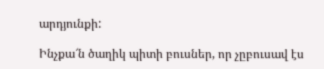արդյունքի:

Ինչքա՜ն ծաղիկ պիտի բուսներ, որ չըբուսավ էս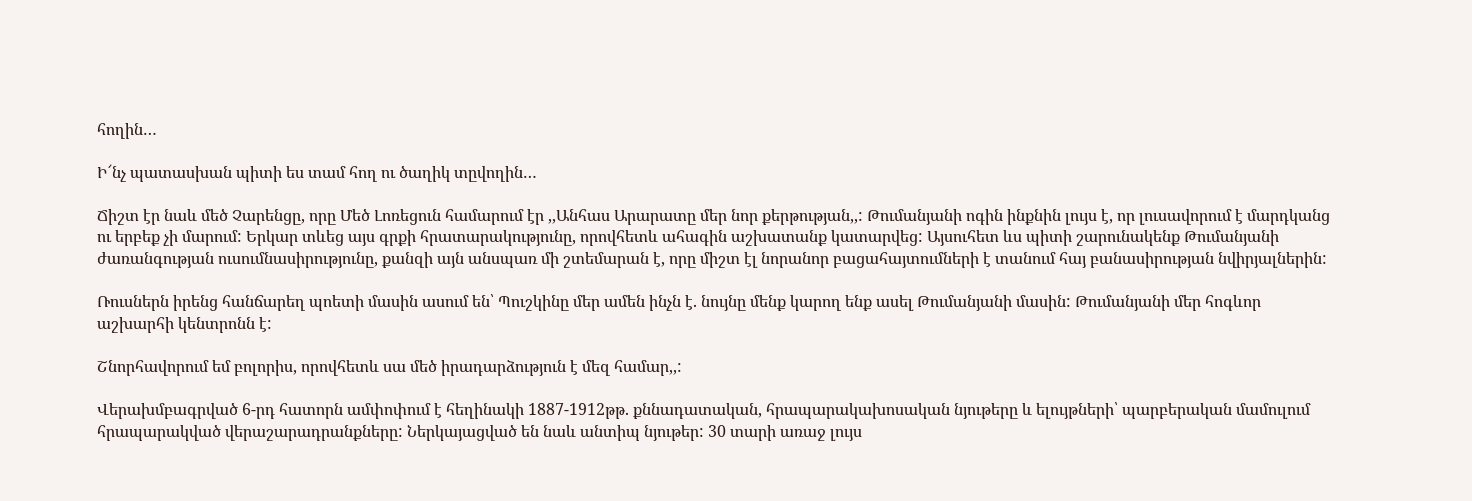հողին…

Ի՜նչ պատասխան պիտի ես տամ հող ու ծաղիկ տըվողին…

Ճիշտ էր նաև մեծ Չարենցը, որը Մեծ Լոռեցուն համարում էր ,,Անհաս Արարատը մեր նոր քերթության,,: Թումանյանի ոգին ինքնին լույս է, որ լուսավորում է մարդկանց ու երբեք չի մարում: Երկար տևեց այս գրքի հրատարակությունը, որովհետև ահագին աշխատանք կատարվեց: Այսուհետ ևս պիտի շարունակենք Թումանյանի ժառանգության ուսումնասիրությունը, քանզի այն անսպառ մի շտեմարան է, որը միշտ էլ նորանոր բացահայտումների է տանում հայ բանասիրության նվիրյալներին:

Ռուսներն իրենց հանճարեղ պոետի մասին ասում են՝ Պուշկինը մեր ամեն ինչն է. նույնը մենք կարող ենք ասել Թումանյանի մասին: Թումանյանի մեր հոգևոր աշխարհի կենտրոնն է:

Շնորհավորում եմ բոլորիս, որովհետև սա մեծ իրադարձություն է մեզ համար,,:

Վերախմբագրված 6-րդ հատորն ամփոփում է հեղինակի 1887-1912թթ. քննադատական, հրապարակախոսական նյութերը և ելույթների՝ պարբերական մամուլում հրապարակված վերաշարադրանքները: Ներկայացված են նաև անտիպ նյութեր: 30 տարի առաջ լույս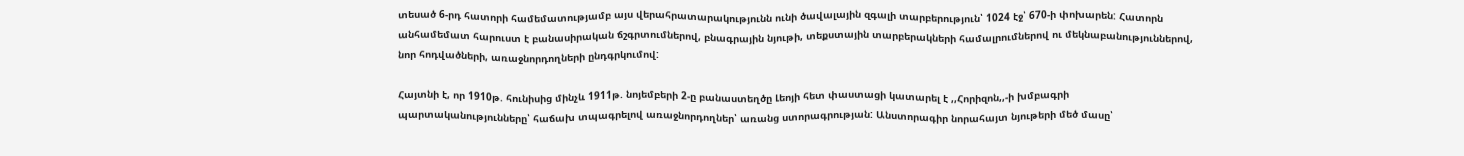տեսած 6-րդ հատորի համեմատությամբ այս վերահրատարակությունն ունի ծավալային զգալի տարբերություն՝ 1024 էջ՝ 670-ի փոխարեն: Հատորն անհամեմատ հարուստ է բանասիրական ճշգրտումներով, բնագրային նյութի, տեքստային տարբերակների համալրումներով ու մեկնաբանություններով, նոր հոդվածների, առաջնորդողների ընդգրկումով:

Հայտնի է, որ 1910թ. հունիսից մինչև 1911թ. նոյեմբերի 2-ը բանաստեղծը Լեոյի հետ փաստացի կատարել է ,,Հորիզոն,,-ի խմբագրի պարտականությունները՝ հաճախ տպագրելով առաջնորդողներ՝ առանց ստորագրության: Անստորագիր նորահայտ նյութերի մեծ մասը՝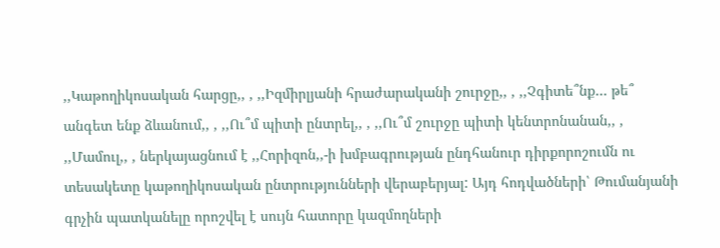,,Կաթողիկոսական հարցը,, , ,,Իզմիրլյանի հրաժարականի շուրջը,, , ,,Չգիտե՞նք… թե՞ անգետ ենք ձևանում,, , ,,Ու՞մ պիտի ընտրել,, , ,,Ու՞մ շուրջը պիտի կենտրոնանան,, , ,,Մամուլ,, , ներկայացնում է ,,Հորիզոն,,-ի խմբագրության ընդհանուր դիրքորոշումն ու տեսակետը կաթողիկոսական ընտրությունների վերաբերյալ: Այդ հոդվածների՝ Թումանյանի գրչին պատկանելը որոշվել է սույն հատորը կազմողների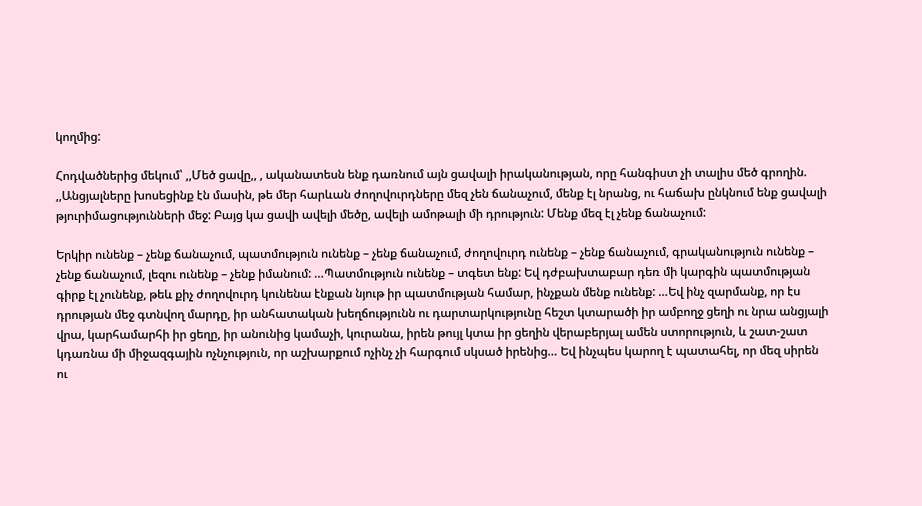կողմից:

Հոդվածներից մեկում՝ ,,Մեծ ցավը,, , ականատեսն ենք դառնում այն ցավալի իրականության, որը հանգիստ չի տալիս մեծ գրողին. ,,Անցյալները խոսեցինք էն մասին, թե մեր հարևան ժողովուրդները մեզ չեն ճանաչում, մենք էլ նրանց, ու հաճախ ընկնում ենք ցավալի թյուրիմացությունների մեջ: Բայց կա ցավի ավելի մեծը, ավելի ամոթալի մի դրություն: Մենք մեզ էլ չենք ճանաչում:

Երկիր ունենք – չենք ճանաչում, պատմություն ունենք – չենք ճանաչում, ժողովուրդ ունենք – չենք ճանաչում, գրականություն ունենք – չենք ճանաչում, լեզու ունենք – չենք իմանում: …Պատմություն ունենք – տգետ ենք: Եվ դժբախտաբար դեռ մի կարգին պատմության գիրք էլ չունենք, թեև քիչ ժողովուրդ կունենա էնքան նյութ իր պատմության համար, ինչքան մենք ունենք: …Եվ ինչ զարմանք, որ էս դրության մեջ գտնվող մարդը, իր անհատական խեղճությունն ու դարտարկությունը հեշտ կտարածի իր ամբողջ ցեղի ու նրա անցյալի վրա, կարհամարհի իր ցեղը, իր անունից կամաչի, կուրանա, իրեն թույլ կտա իր ցեղին վերաբերյալ ամեն ստորություն, և շատ-շատ կդառնա մի միջազգային ոչնչություն, որ աշխարքում ոչինչ չի հարգում սկսած իրենից… Եվ ինչպես կարող է պատահել, որ մեզ սիրեն ու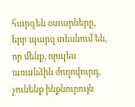հարգեն օտարները, երբ պարզ տեսնում են, որ մենք, որպես առանձին ժողովուրդ, չունենք ինքնուրույն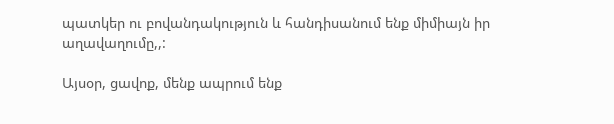պատկեր ու բովանդակություն և հանդիսանում ենք միմիայն իր աղավաղումը,,:

Այսօր, ցավոք, մենք ապրում ենք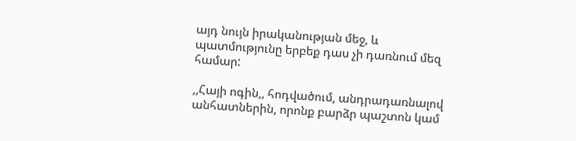այդ նույն իրականության մեջ, և պատմությունը երբեք դաս չի դառնում մեզ համար:

,,Հայի ոգին,, հոդվածում, անդրադառնալով անհատներին, որոնք բարձր պաշտոն կամ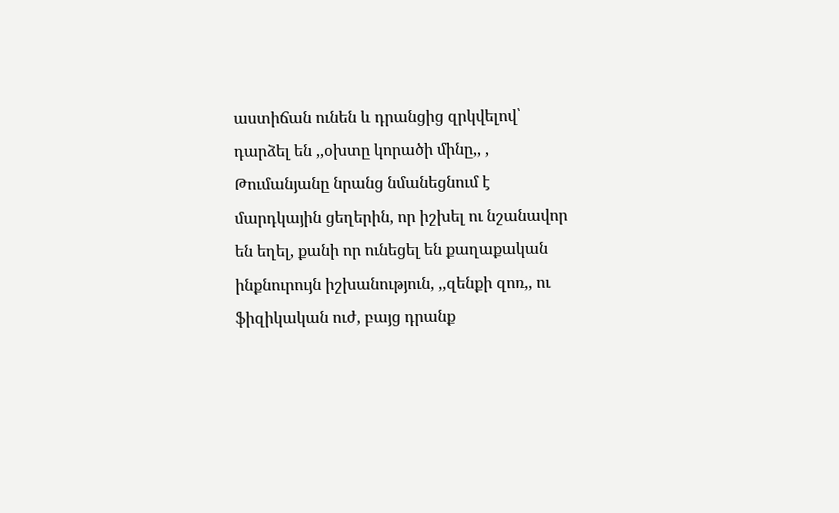աստիճան ունեն և դրանցից զրկվելով՝ դարձել են ,,օխտը կորածի մինը,, , Թումանյանը նրանց նմանեցնում է մարդկային ցեղերին, որ իշխել ու նշանավոր են եղել, քանի որ ունեցել են քաղաքական ինքնուրույն իշխանություն, ,,զենքի զոռ,, ու ֆիզիկական ուժ, բայց դրանք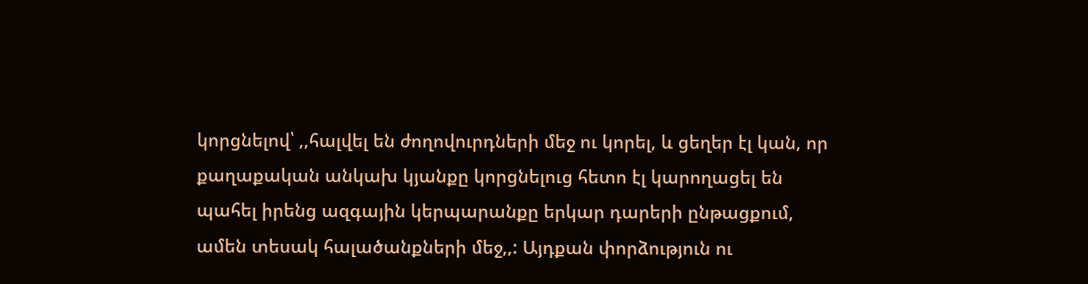կորցնելով՝ ,,հալվել են ժողովուրդների մեջ ու կորել, և ցեղեր էլ կան, որ քաղաքական անկախ կյանքը կորցնելուց հետո էլ կարողացել են պահել իրենց ազգային կերպարանքը երկար դարերի ընթացքում, ամեն տեսակ հալածանքների մեջ,,: Այդքան փորձություն ու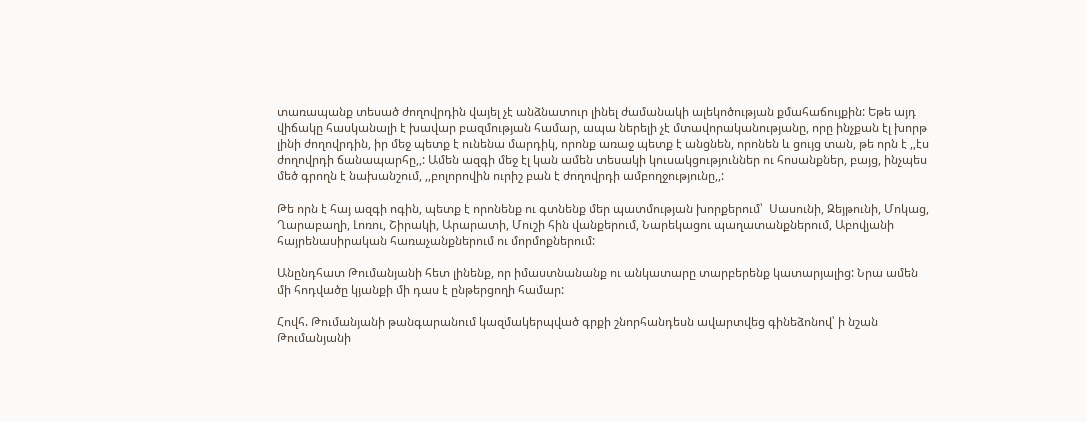տառապանք տեսած ժողովրդին վայել չէ անձնատուր լինել ժամանակի ալեկոծության քմահաճույքին: Եթե այդ վիճակը հասկանալի է խավար բազմության համար, ապա ներելի չէ մտավորականությանը, որը ինչքան էլ խորթ լինի ժողովրդին, իր մեջ պետք է ունենա մարդիկ, որոնք առաջ պետք է անցնեն, որոնեն և ցույց տան, թե որն է ,,էս ժողովրդի ճանապարհը,,: Ամեն ազգի մեջ էլ կան ամեն տեսակի կուսակցություններ ու հոսանքներ, բայց, ինչպես մեծ գրողն է նախանշում, ,,բոլորովին ուրիշ բան է ժողովրդի ամբողջությունը,,:

Թե որն է հայ ազգի ոգին, պետք է որոնենք ու գտնենք մեր պատմության խորքերում՝  Սասունի, Զեյթունի, Մոկաց, Ղարաբաղի, Լոռու, Շիրակի, Արարատի, Մուշի հին վանքերում, Նարեկացու պաղատանքներում, Աբովյանի հայրենասիրական հառաչանքներում ու մորմոքներում:

Անընդհատ Թումանյանի հետ լինենք, որ իմաստնանանք ու անկատարը տարբերենք կատարյալից: Նրա ամեն մի հոդվածը կյանքի մի դաս է ընթերցողի համար:

Հովհ. Թումանյանի թանգարանում կազմակերպված գրքի շնորհանդեսն ավարտվեց գինեձոնով՝ ի նշան Թումանյանի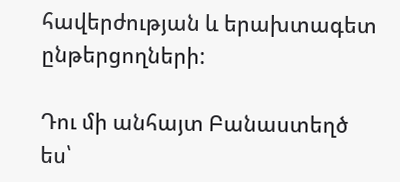հավերժության և երախտագետ ընթերցողների:

Դու մի անհայտ Բանաստեղծ ես՝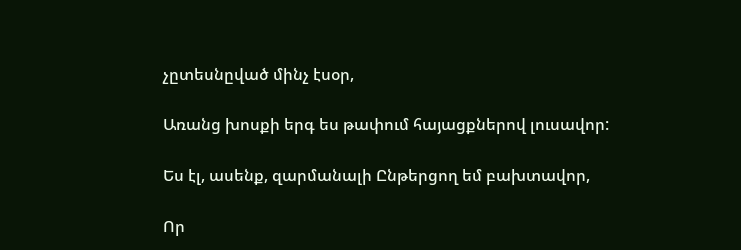չըտեսնըված մինչ էսօր,

Առանց խոսքի երգ ես թափում հայացքներով լուսավոր:

Ես էլ, ասենք, զարմանալի Ընթերցող եմ բախտավոր,

Որ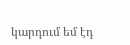կարդում եմ էդ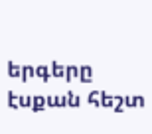երգերը էսքան հեշտ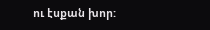ու էսքան խոր: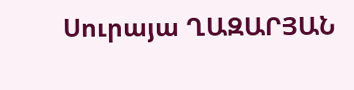Սուրայա ՂԱԶԱՐՅԱՆ